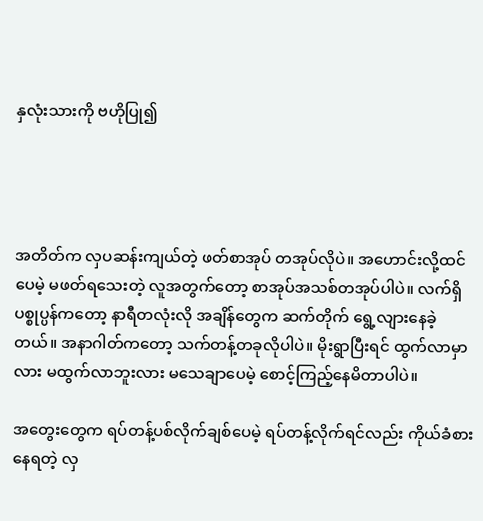နှလုံးသားကို ဗဟိုပြု၍




အတိတ်က လှပဆန်းကျယ်တဲ့ ဖတ်စာအုပ် တအုပ်လိုပဲ။ အဟောင်းလို့ထင်ပေမဲ့ မဖတ်ရသေးတဲ့ လူအတွက်တော့ စာအုပ်အသစ်တအုပ်ပါပဲ။ လက်ရှိပစ္စုပ္ပန်ကတော့ နာရီတလုံးလို အချိန်တွေက ဆက်တိုက် ရွေ့လျားနေခဲ့တယ်။ အနာဂါတ်ကတော့ သက်တန့်တခုလိုပါပဲ။ မိုးရွာပြီးရင် ထွက်လာမှာလား မထွက်လာဘူးလား မသေချာပေမဲ့ စောင့်ကြည့်နေမိတာပါပဲ။

အတွေးတွေက ရပ်တန့်ပစ်လိုက်ချစ်ပေမဲ့ ရပ်တန့်လိုက်ရင်လည်း ကိုယ်ခံစားနေရတဲ့ လှ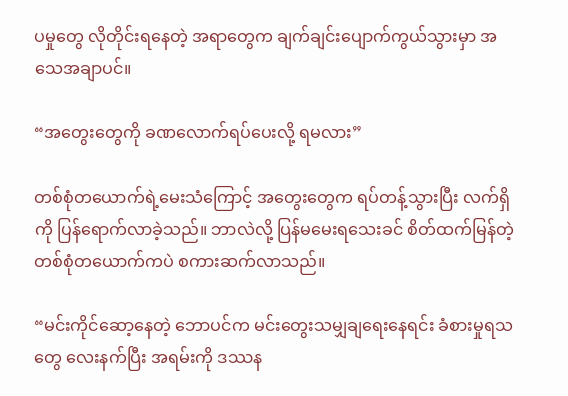ပမှုတွေ လိုတိုင်းရနေတဲ့ အရာတွေက ချက်ချင်းပျောက်ကွယ်သွားမှာ အသေအချာပင်။

“အတွေးတွေကို ခဏလောက်ရပ်ပေးလို့ ရမလား”

တစ်စုံတယောက်ရဲ့မေးသံကြောင့် အတွေးတွေက ရပ်တန့်သွားပြီး လက်ရှိကို ပြန်ရောက်လာခဲ့သည်။ ဘာလဲလို့ ပြန်မမေးရသေးခင် စိတ်ထက်မြန်တဲ့ တစ်စုံတယောက်ကပဲ စကားဆက်လာသည်။

“မင်းကိုင်ဆော့နေတဲ့ ဘောပင်က မင်းတွေးသမျှချရေးနေရင်း ခံစားမှုရသတွေ လေးနက်ပြီး အရမ်းကို ဒဿန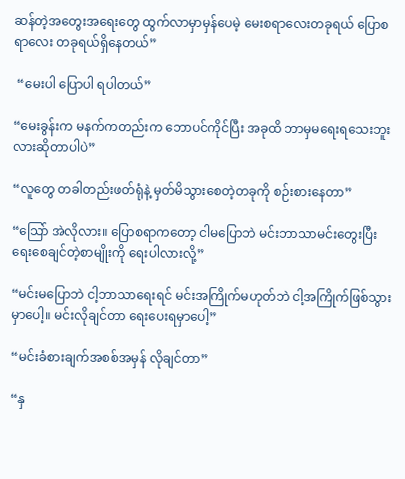ဆန်တဲ့အတွေးအရေးတွေ ထွက်လာမှာမှန်ပေမဲ့ မေးစရာလေးတခုရယ် ပြောစရာလေး တခုရယ်ရှိနေတယ်”

 “မေးပါ ပြောပါ ရပါတယ်”

“မေးခွန်းက မနက်ကတည်းက ဘောပင်ကိုင်ပြီး အခုထိ ဘာမှမရေးရသေးဘူးလားဆိုတာပါပဲ”

“လူတွေ တခါတည်းဖတ်ရုံနဲ့ မှတ်မိသွားစေတဲ့တခုကို စဉ်းစားနေတာ”

“သြော် အဲလိုလား။ ပြောစရာကတော့ ငါမပြောဘဲ မင်းဘာသာမင်းတွေးပြီး ရေးစေချင်တဲ့စာမျိုးကို ရေးပါလားလို့”

“မင်းမပြောဘဲ ငါ့ဘာသာရေးရင် မင်းအကြိုက်မဟုတ်ဘဲ ငါ့အကြိုက်ဖြစ်သွားမှာပေါ့။ မင်းလိုချင်တာ ရေးပေးရမှာပေါ့”

“မင်းခံစားချက်အစစ်အမှန် လိုချင်တာ”

“နှ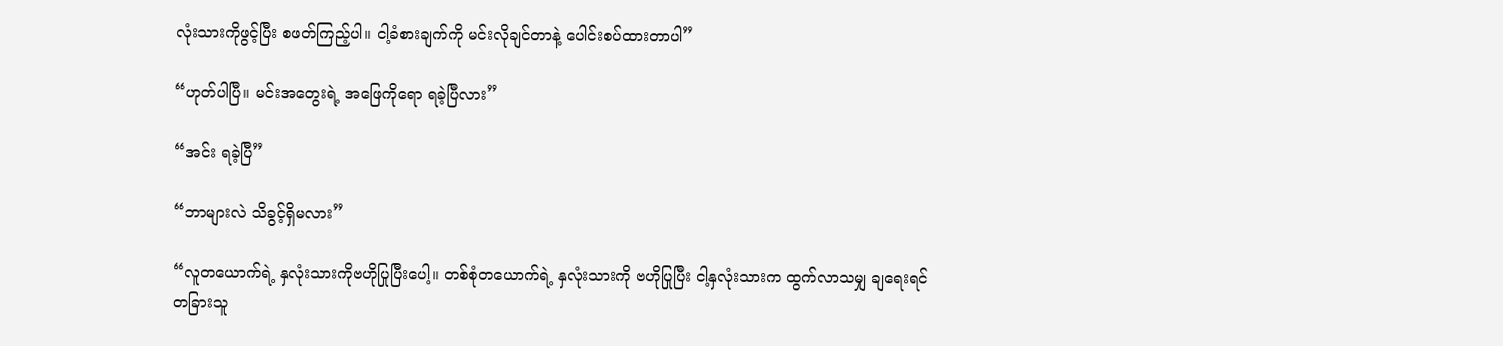လုံးသားကိုဖွင့်ပြီး စဖတ်ကြည့်ပါ။ ငါ့ခံစားချက်ကို မင်းလိုချင်တာနဲ့ ပေါင်းစပ်ထားတာပါ”

“ဟုတ်ပါပြီ။ မင်းအတွေးရဲ့ အဖြေကိုရော ရခဲ့ပြီလား”

“အင်း ရခဲ့ပြီ”

“ဘာများလဲ သိခွင့်ရှိမလား”

“လူတယောက်ရဲ့ နှလုံးသားကိုဗဟိုပြုပြီးပေါ့။ တစ်စုံတယောက်ရဲ့ နှလုံးသားကို ဗဟိုပြုပြီး ငါ့နှလုံးသားက ထွက်လာသမျှ ချရေးရင် တခြားသူ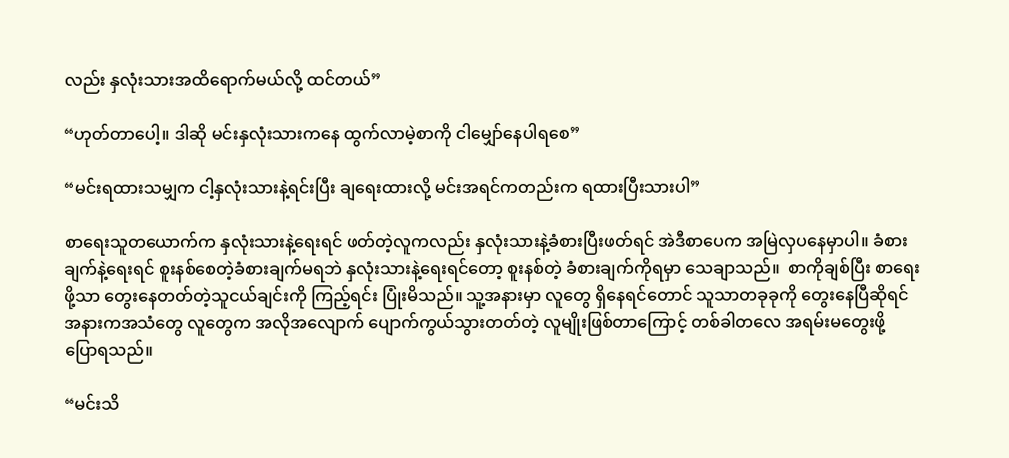လည်း နှလုံးသားအထိရောက်မယ်လို့ ထင်တယ်”

“ဟုတ်တာပေါ့။ ဒါဆို မင်းနှလုံးသားကနေ ထွက်လာမဲ့စာကို ငါမျှော်နေပါရစေ”

“မင်းရထားသမျှက ငါ့နှလုံးသားနဲ့ရင်းပြီး ချရေးထားလို့ မင်းအရင်ကတည်းက ရထားပြီးသားပါ”

စာရေးသူတယောက်က နှလုံးသားနဲ့ရေးရင် ဖတ်တဲ့လူကလည်း နှလုံးသားနဲ့ခံစားပြီးဖတ်ရင် အဲဒီစာပေက အမြဲလှပနေမှာပါ။ ခံစားချက်နဲ့ရေးရင် စူးနစ်စေတဲ့ခံစားချက်မရဘဲ နှလုံးသားနဲ့ရေးရင်တော့ စူးနစ်တဲ့ ခံစားချက်ကိုရမှာ သေချာသည်။  စာကိုချစ်ပြီး စာရေးဖို့သာ တွေးနေတတ်တဲ့သူငယ်ချင်းကို ကြည့်ရင်း ပြုံးမိသည်။ သူ့အနားမှာ လူတွေ ရှိနေရင်တောင် သူသာတခုခုကို တွေးနေပြီဆိုရင် အနားကအသံတွေ လူတွေက အလိုအလျောက် ပျောက်ကွယ်သွားတတ်တဲ့ လူမျိုးဖြစ်တာကြောင့် တစ်ခါတလေ အရမ်းမတွေးဖို့ ပြောရသည်။

“မင်းသိ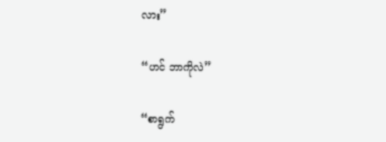လား”

“ဟင် ဘာကိုလဲ”

“စာရွက်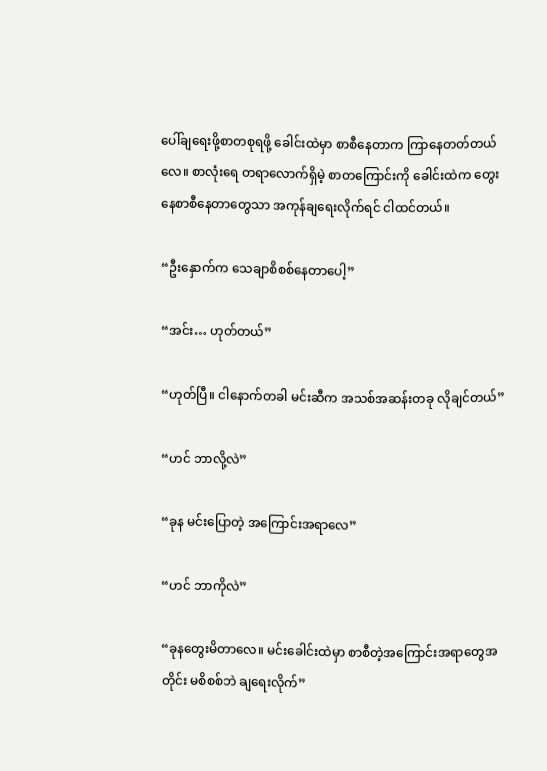ပေါ်ချရေးဖို့စာတစုရဖို့ ခေါင်းထဲမှာ စာစီနေတာက ကြာနေတတ်တယ်လေ။ စာလုံးရေ တရာလောက်ရှိမဲ့ စာတကြောင်းကို ခေါင်းထဲက တွေးနေစာစီနေတာတွေသာ အကုန်ချရေးလိုက်ရင် ငါထင်တယ်။

“ဦးနှောက်က သေချာစိစစ်နေတာပေါ့”

“အင်း… ဟုတ်တယ်”

“ဟုတ်ပြီ။ ငါနောက်တခါ မင်းဆီက အသစ်အဆန်းတခု လိုချင်တယ်”

“ဟင် ဘာလို့လဲ”

“ခုန မင်းပြောတဲ့ အကြောင်းအရာလေ”

“ဟင် ဘာကိုလဲ”

“ခုနတွေးမိတာလေ။ မင်းခေါင်းထဲမှာ စာစီတဲ့အကြောင်းအရာတွေအတိုင်း မစိစစ်ဘဲ ချရေးလိုက်”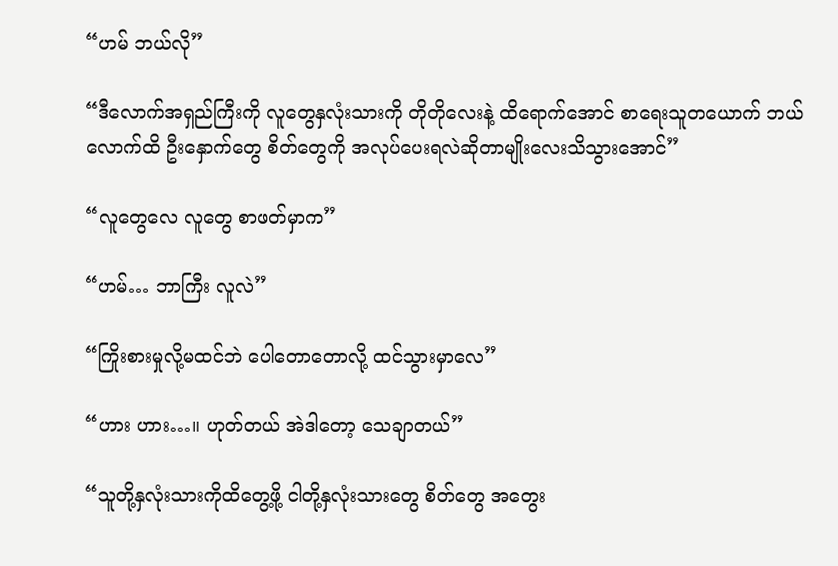“ဟမ် ဘယ်လို”

“ဒီလောက်အရှည်ကြီးကို လူတွေနှလုံးသားကို တိုတိုလေးနဲ့ ထိရောက်အောင် စာရေးသူတယောက် ဘယ်လောက်ထိ ဦးနှောက်တွေ စိတ်တွေကို အလုပ်ပေးရလဲဆိုတာမျိုးလေးသိသွားအောင်”

“လူတွေလေ လူတွေ စာဖတ်မှာက”

“ဟမ်… ဘာကြီး လူလဲ”

“ကြိုးစားမှုလို့မထင်ဘဲ ပေါတောတောလို့ ထင်သွားမှာလေ”

“ဟား ဟား…။ ဟုတ်တယ် အဲဒါတော့ သေချာတယ်”

“သူတို့နှလုံးသားကိုထိတွေ့ဖို့ ငါတို့နှလုံးသားတွေ စိတ်တွေ အတွေး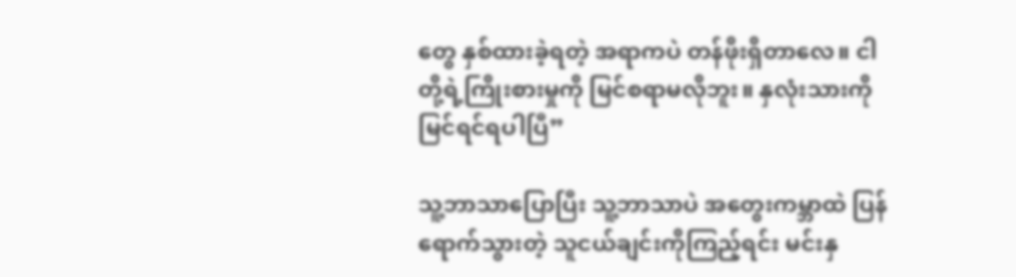တွေ နှစ်ထားခဲ့ရတဲ့ အရာကပဲ တန်ဖိုးရှိတာလေ။ ငါတို့ရဲ့ကြိုးစားမှုကို မြင်စရာမလိုဘူး။ နှလုံးသားကိုမြင်ရင်ရပါပြီ”

သူ့ဘာသာပြောပြီး သူ့ဘာသာပဲ အတွေးကမ္ဘာထဲ ပြန်ရောက်သွားတဲ့ သူငယ်ချင်းကိုကြည့်ရင်း မင်းနှ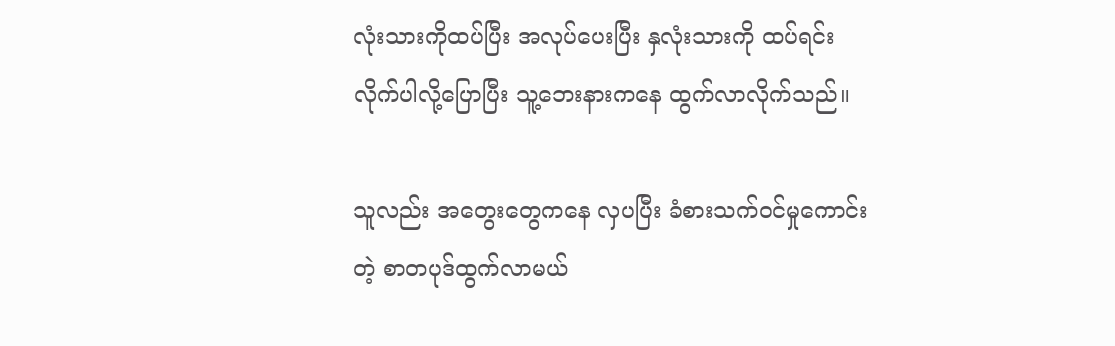လုံးသားကိုထပ်ပြီး အလုပ်ပေးပြီး နှလုံးသားကို ထပ်ရင်းလိုက်ပါလို့ပြောပြီး သူ့ဘေးနားကနေ ထွက်လာလိုက်သည်။

သူလည်း အတွေးတွေကနေ လှပပြီး ခံစားသက်၀င်မှုကောင်းတဲ့ စာတပုဒ်ထွက်လာမယ်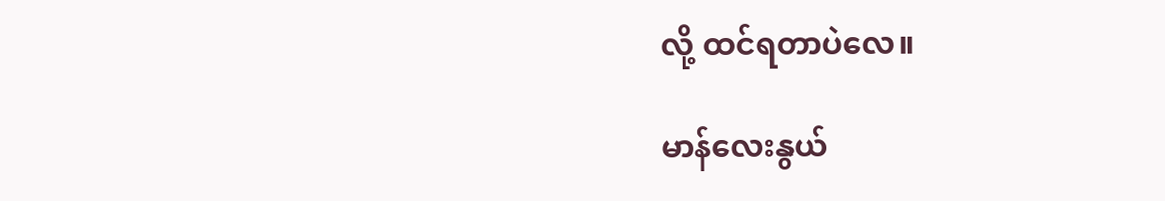လို့ ထင်ရတာပဲလေ။

မာန်လေးနွယ်